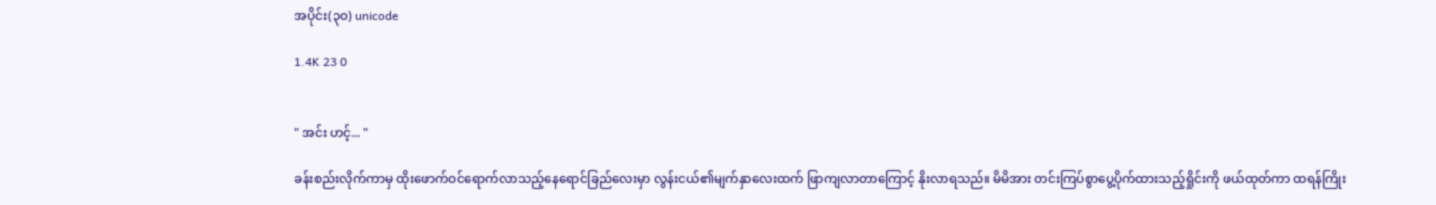အပိုင်း(၃၀) unicode

1.4K 23 0


" အင်း ဟင့်... "

ခန်းစည်းလိုက်ကာမှ ထိုးဖောက်ဝင်ရောက်လာသည့်နေရောင်ခြည်လေးမှာ လွန်းငယ်၏မျက်နှာလေးထက် ဖြာကျလာတာကြောင့် နိုးလာရသည်။ မိမိအား တင်းကြပ်စွာပွေ့ပိုက်ထားသည့်ရှိုင်းကို ဖယ်ထုတ်ကာ ထရန်ကြိုး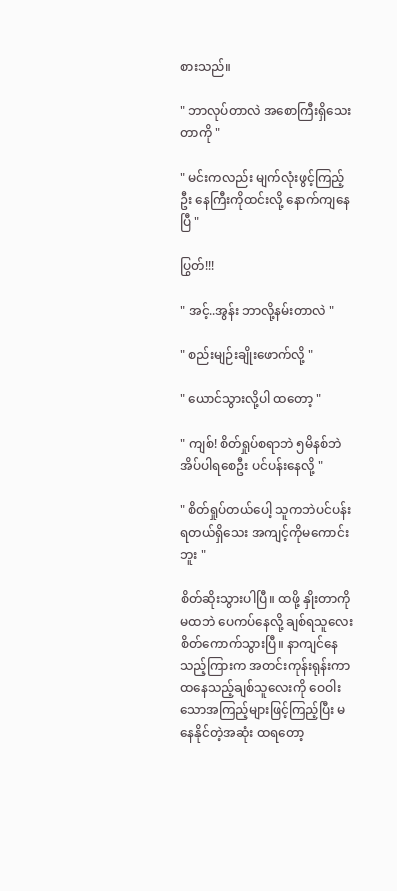စားသည်။

" ဘာလုပ်တာလဲ အစောကြီးရှိသေးတာကို "

" မင်းကလည်း မျက်လုံးဖွင့်ကြည့်ဦး နေကြီးကိုထင်းလို့ နောက်ကျနေပြီ "

ပြွတ်!!!

" အင့်..အွန်း ဘာလို့နမ်းတာလဲ "

" စည်းမျဉ်းချိုးဖောက်လို့ "

" ယောင်သွားလို့ပါ ထတော့ "

" ကျစ်! စိတ်ရှုပ်စရာဘဲ ၅မိနစ်ဘဲ အိပ်ပါရစေဦး ပင်ပန်းနေလို့ "

" စိတ်ရှုပ်တယ်ပေါ့ သူကဘဲပင်ပန်းရတယ်ရှိသေး အကျင့်ကိုမကောင်းဘူး "

စိတ်ဆိုးသွားပါပြီ။ ထဖို့ နှိုးတာကို မထဘဲ ပေကပ်နေလို့ ချစ်ရသူလေးစိတ်ကောက်သွားပြီ။ နာကျင်နေသည့်ကြားက အတင်းကုန်းရုန်းကာ ထနေသည့်ချစ်သူလေးကို ဝေဝါးသောအကြည့်များဖြင့်ကြည့်ပြီး မနေနိုင်တဲ့အဆုံး ထရတော့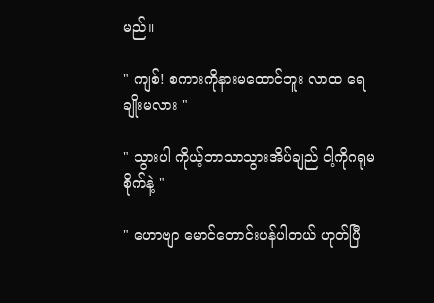မည်။

" ကျစ်! စကားကိုနားမထောင်ဘူး လာထ ရေချိုးမလား "

" သွားပါ ကိုယ့်ဘာသာသွားအိပ်ချည် ငါ့ကိုဂရုမစိုက်နဲ့ "

" ဟောဗျာ ‌မောင်တောင်းပန်ပါတယ် ဟုတ်ပြီ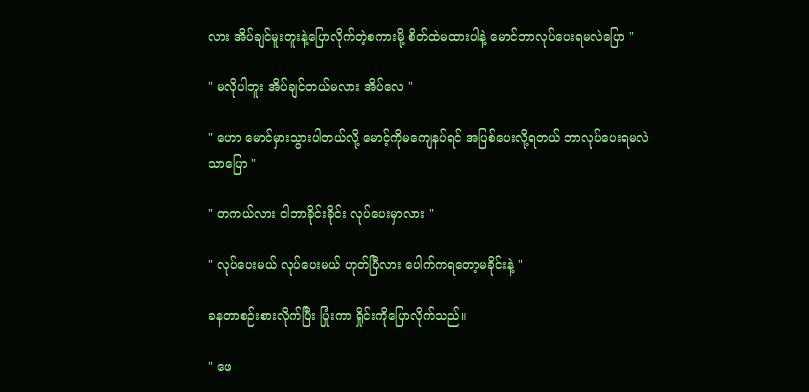လား ‌အိပ်ချင်မူးတူးနဲ့ပြောလိုက်တဲ့စကားမို့ စိတ်ထဲမထားပါနဲ့ မောင်ဘာလုပ်ပေးရမလဲပြော "

" မလိုပါဘူး အိပ်ချင်တယ်မလား အိပ်လေ "

" ဟော မောင်မှားသွားပါတယ်လို့ မောင့်ကိုမကျေနပ်ရင် အပြစ်ပေးလို့ရတယ် ဘာလုပ်ပေးရမလဲသာပြော "

" တကယ်လား ငါဘာခိုင်းခိုင်း လုပ်ပေးမှာလား "

" လုပ်ပေးမယ် လုပ်ပေးမယ် ဟုတ်ပြီလား ပေါက်ကရတော့မခိုင်းနဲ့ "

ခနတာစဉ်းစားလိုက်ပြီး ပြုံးကာ ရှိုင်းကိုပြောလိုက်သည်။

" ဖေ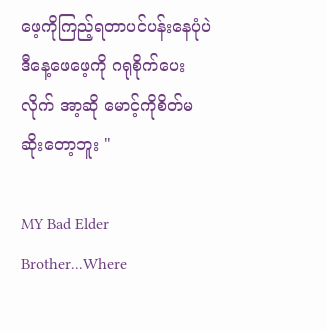ဖေ့ကိုကြည့်ရတာပင်ပန်းနေပုံပဲ ဒီနေ့ဖေဖေ့ကို ဂရုစိုက်ပေးလိုက် အာ့ဆို မောင့်ကိုစိတ်မဆိုးတော့ဘူး "

MY Bad Elder Brother...Where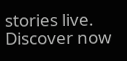stories live. Discover now